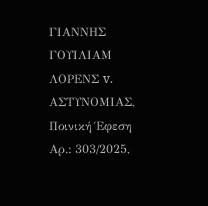ΓΙΑΝΝΗΣ ΓΟΥΙΛΙΑΜ ΛΟΡΕΝΣ v. ΑΣΤΥΝΟΜΙΑΣ, Ποινική Έφεση Αρ.: 303/2025,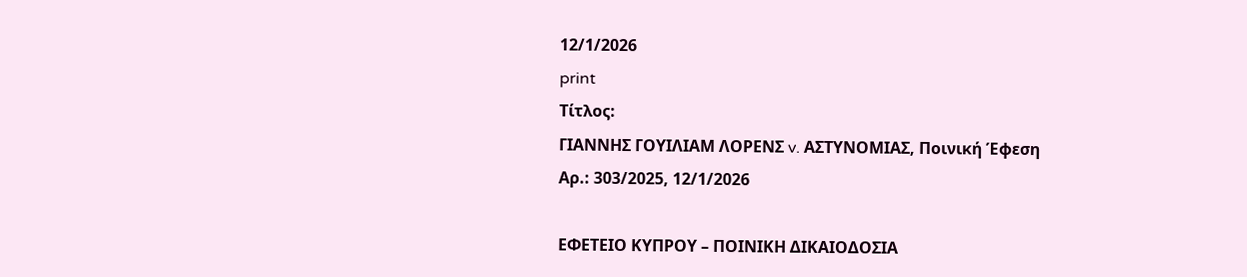12/1/2026
print
Τίτλος:
ΓΙΑΝΝΗΣ ΓΟΥΙΛΙΑΜ ΛΟΡΕΝΣ v. ΑΣΤΥΝΟΜΙΑΣ, Ποινική Έφεση Αρ.: 303/2025, 12/1/2026

ΕΦΕΤΕΙΟ ΚΥΠΡΟΥ – ΠΟΙΝΙΚΗ ΔΙΚΑΙΟΔΟΣΙΑ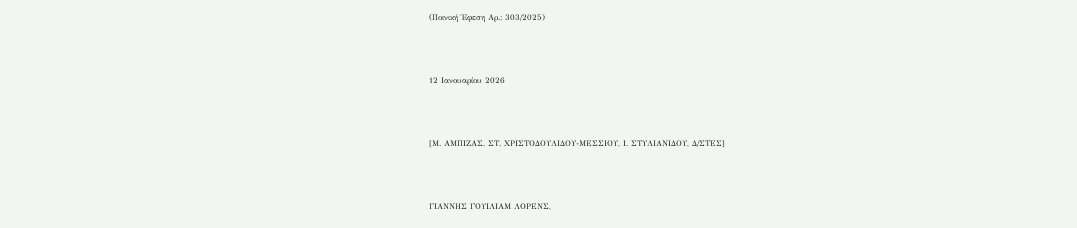(Ποινική Έφεση Αρ.: 303/2025)



12 Ιανουαρίου 2026



[Μ. ΑΜΠΙΖΑΣ, ΣΤ. ΧΡΙΣΤΟΔΟΥΛΙΔΟΥ-ΜΕΣΣΙΟΥ, Ι. ΣΤΥΛΙΑΝΙΔΟΥ, Δ/ΣΤΕΣ]



ΓΙΑΝΝΗΣ ΓΟΥΙΛΙΑΜ ΛΟΡΕΝΣ,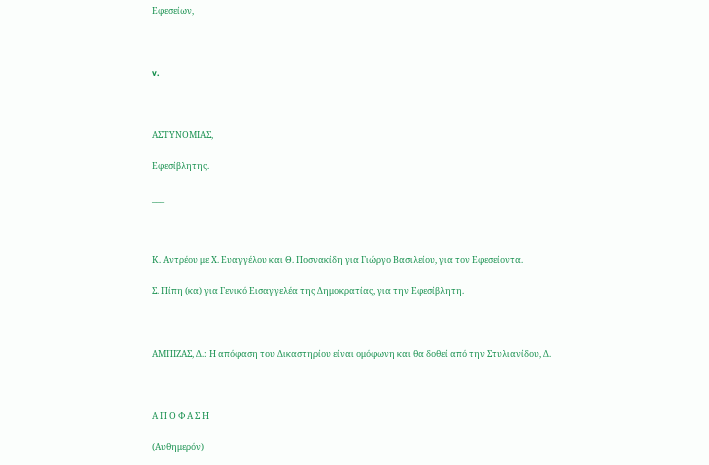Εφεσείων,



v.



ΑΣΤΥΝΟΜΙΑΣ,

Εφεσίβλητης.

___



Κ. Αντρέου με Χ. Ευαγγέλου και Θ. Ποσνακίδη για Γιώργο Βασιλείου, για τον Εφεσείοντα.

Σ. Πίπη (κα) για Γενικό Εισαγγελέα της Δημοκρατίας, για την Εφεσίβλητη.



ΑΜΠΙΖΑΣ, Δ.: Η απόφαση του Δικαστηρίου είναι ομόφωνη και θα δοθεί από την Στυλιανίδου, Δ.



Α Π Ο Φ Α Σ Η

(Αυθημερόν)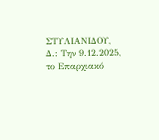ΣΤΥΛΙΑΝΙΔΟΥ, Δ.: Την 9.12.2025, το Επαρχιακό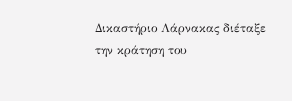Δικαστήριο Λάρνακας διέταξε την κράτηση του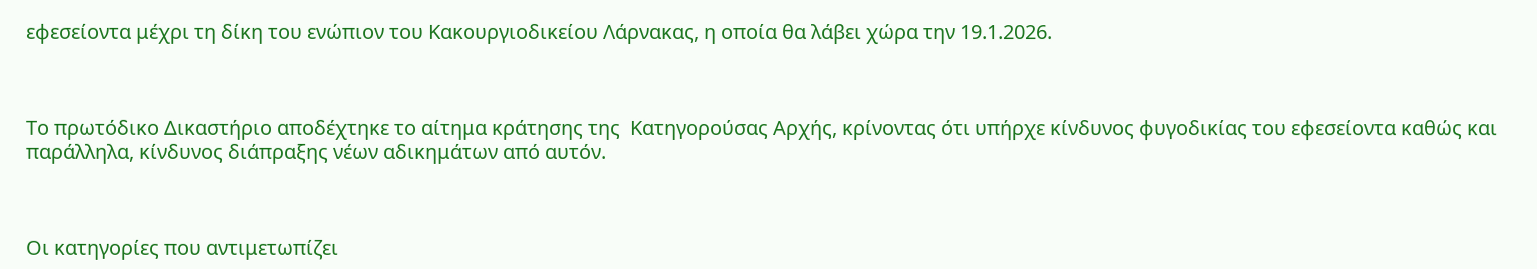εφεσείοντα μέχρι τη δίκη του ενώπιον του Κακουργιοδικείου Λάρνακας, η οποία θα λάβει χώρα την 19.1.2026.



Το πρωτόδικο Δικαστήριο αποδέχτηκε το αίτημα κράτησης της  Κατηγορούσας Αρχής, κρίνοντας ότι υπήρχε κίνδυνος φυγοδικίας του εφεσείοντα καθώς και παράλληλα, κίνδυνος διάπραξης νέων αδικημάτων από αυτόν.



Οι κατηγορίες που αντιμετωπίζει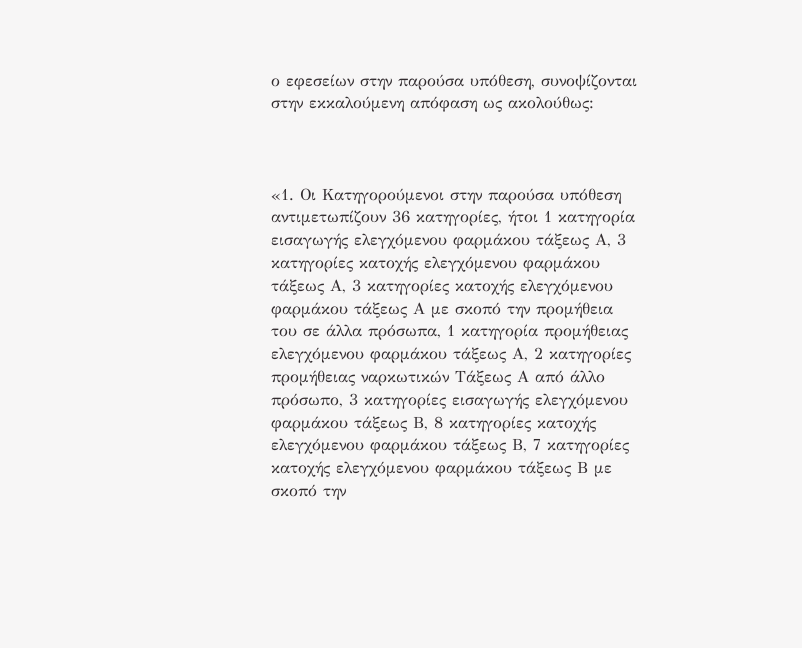ο εφεσείων στην παρούσα υπόθεση, συνοψίζονται στην εκκαλούμενη απόφαση ως ακολούθως:



«1. Οι Κατηγορούμενοι στην παρούσα υπόθεση αντιμετωπίζουν 36 κατηγορίες, ήτοι 1 κατηγορία εισαγωγής ελεγχόμενου φαρμάκου τάξεως Α, 3 κατηγορίες κατοχής ελεγχόμενου φαρμάκου τάξεως Α, 3 κατηγορίες κατοχής ελεγχόμενου φαρμάκου τάξεως Α με σκοπό την προμήθεια του σε άλλα πρόσωπα, 1 κατηγορία προμήθειας ελεγχόμενου φαρμάκου τάξεως Α, 2 κατηγορίες προμήθειας ναρκωτικών Τάξεως Α από άλλο πρόσωπο, 3 κατηγορίες εισαγωγής ελεγχόμενου φαρμάκου τάξεως Β, 8 κατηγορίες κατοχής ελεγχόμενου φαρμάκου τάξεως Β, 7 κατηγορίες κατοχής ελεγχόμενου φαρμάκου τάξεως Β με σκοπό την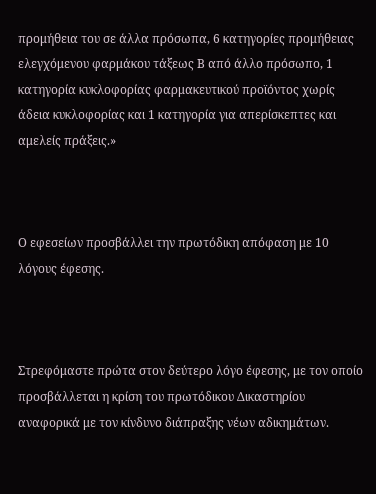προμήθεια του σε άλλα πρόσωπα, 6 κατηγορίες προμήθειας ελεγχόμενου φαρμάκου τάξεως Β από άλλο πρόσωπο, 1 κατηγορία κυκλοφορίας φαρμακευτικού προϊόντος χωρίς άδεια κυκλοφορίας και 1 κατηγορία για απερίσκεπτες και αμελείς πράξεις.»



Ο εφεσείων προσβάλλει την πρωτόδικη απόφαση με 10 λόγους έφεσης.



Στρεφόμαστε πρώτα στον δεύτερο λόγο έφεσης, με τον οποίο προσβάλλεται η κρίση του πρωτόδικου Δικαστηρίου αναφορικά με τον κίνδυνο διάπραξης νέων αδικημάτων.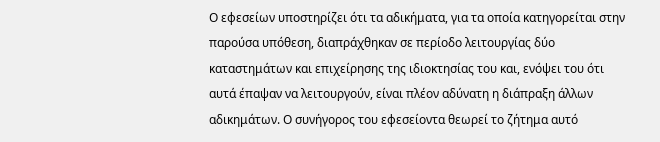Ο εφεσείων υποστηρίζει ότι τα αδικήματα, για τα οποία κατηγορείται στην παρούσα υπόθεση, διαπράχθηκαν σε περίοδο λειτουργίας δύο καταστημάτων και επιχείρησης της ιδιοκτησίας του και, ενόψει του ότι αυτά έπαψαν να λειτουργούν, είναι πλέον αδύνατη η διάπραξη άλλων αδικημάτων. Ο συνήγορος του εφεσείοντα θεωρεί το ζήτημα αυτό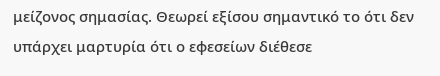μείζονος σημασίας. Θεωρεί εξίσου σημαντικό το ότι δεν υπάρχει μαρτυρία ότι ο εφεσείων διέθεσε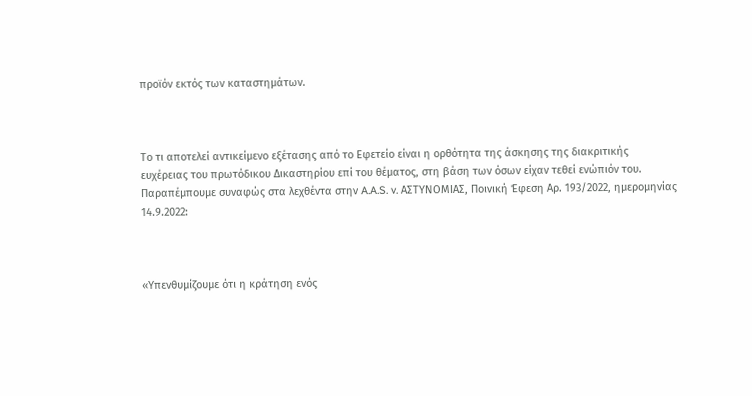προϊόν εκτός των καταστημάτων.



Το τι αποτελεί αντικείμενο εξέτασης από το Εφετείο είναι η ορθότητα της άσκησης της διακριτικής ευχέρειας του πρωτόδικου Δικαστηρίου επί του θέματος, στη βάση των όσων είχαν τεθεί ενώπιόν του. Παραπέμπουμε συναφώς στα λεχθέντα στην A.A.S. v. ΑΣΤΥΝΟΜΙΑΣ, Ποινική Έφεση Αρ. 193/2022, ημερομηνίας 14.9.2022:



«Υπενθυμίζουμε ότι η κράτηση ενός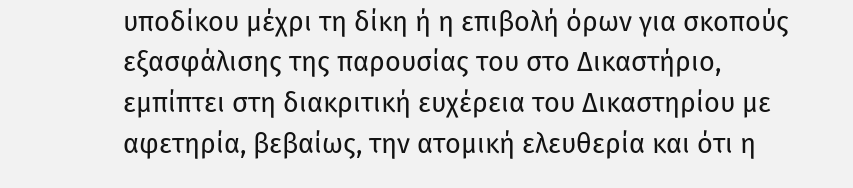υποδίκου μέχρι τη δίκη ή η επιβολή όρων για σκοπούς εξασφάλισης της παρουσίας του στο Δικαστήριο, εμπίπτει στη διακριτική ευχέρεια του Δικαστηρίου με αφετηρία, βεβαίως, την ατομική ελευθερία και ότι η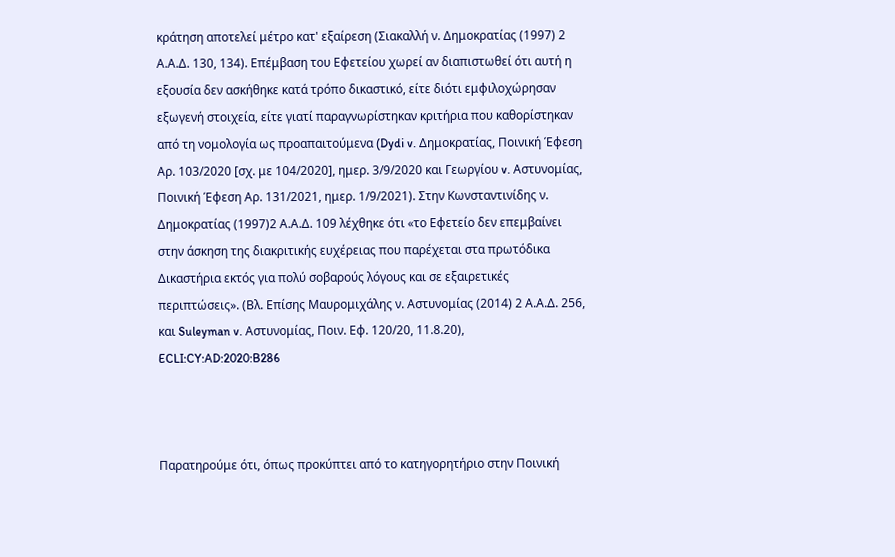κράτηση αποτελεί μέτρο κατ' εξαίρεση (Σιακαλλή ν. Δημοκρατίας (1997) 2 Α.Α.Δ. 130, 134). Επέμβαση του Εφετείου χωρεί αν διαπιστωθεί ότι αυτή η εξουσία δεν ασκήθηκε κατά τρόπο δικαστικό, είτε διότι εμφιλοχώρησαν εξωγενή στοιχεία, είτε γιατί παραγνωρίστηκαν κριτήρια που καθορίστηκαν από τη νομολογία ως προαπαιτούμενα (Dydi v. Δημοκρατίας, Ποινική Έφεση Αρ. 103/2020 [σχ. με 104/2020], ημερ. 3/9/2020 και Γεωργίου v. Αστυνομίας, Ποινική Έφεση Αρ. 131/2021, ημερ. 1/9/2021). Στην Κωνσταντινίδης ν. Δημοκρατίας (1997)2 Α.Α.Δ. 109 λέχθηκε ότι «το Εφετείο δεν επεμβαίνει στην άσκηση της διακριτικής ευχέρειας που παρέχεται στα πρωτόδικα Δικαστήρια εκτός για πολύ σοβαρούς λόγους και σε εξαιρετικές περιπτώσεις». (Βλ. Επίσης Μαυρομιχάλης ν. Αστυνομίας (2014) 2 Α.Α.Δ. 256, και Suleyman v. Αστυνομίας, Ποιν. Εφ. 120/20, 11.8.20), ECLI:CY:AD:2020:B286



Παρατηρούμε ότι, όπως προκύπτει από το κατηγορητήριο στην Ποινική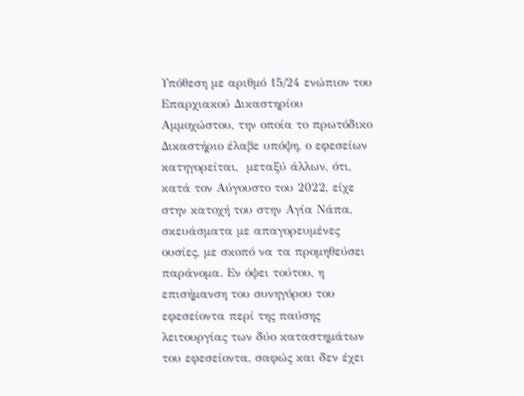Υπόθεση με αριθμό 15/24 ενώπιον του Επαρχιακού Δικαστηρίου Αμμοχώστου, την οποία το πρωτόδικο Δικαστήριο έλαβε υπόψη, ο εφεσείων κατηγορείται,  μεταξύ άλλων, ότι, κατά τον Αύγουστο του 2022, είχε στην κατοχή του στην Αγία Νάπα, σκευάσματα με απαγορευμένες ουσίες, με σκοπό να τα προμηθεύσει παράνομα. Εν όψει τούτου, η επισήμανση του συνηγόρου του εφεσείοντα περί της παύσης λειτουργίας των δύο καταστημάτων του εφεσείοντα, σαφώς και δεν έχει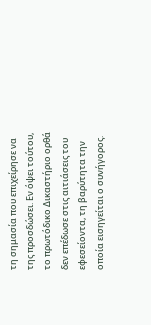τη σημασία που επιχείρησε να της προσδώσει. Εν όψει τούτου, το πρωτόδικο Δικαστήριο ορθά δεν επέδωσε στις αιτιάσεις του εφεσείοντα, τη βαρύτητα την οποία εισηγείται ο συνήγορος.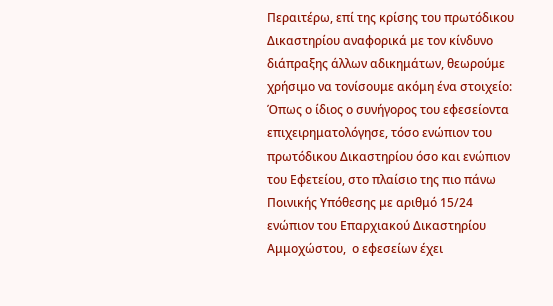Περαιτέρω, επί της κρίσης του πρωτόδικου Δικαστηρίου αναφορικά με τον κίνδυνο διάπραξης άλλων αδικημάτων, θεωρούμε χρήσιμο να τονίσουμε ακόμη ένα στοιχείο: Όπως ο ίδιος ο συνήγορος του εφεσείοντα επιχειρηματολόγησε, τόσο ενώπιον του πρωτόδικου Δικαστηρίου όσο και ενώπιον του Εφετείου, στο πλαίσιο της πιο πάνω Ποινικής Υπόθεσης με αριθμό 15/24 ενώπιον του Επαρχιακού Δικαστηρίου Αμμοχώστου,  ο εφεσείων έχει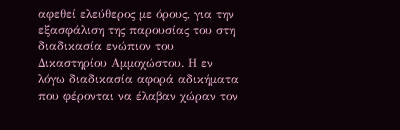αφεθεί ελεύθερος με όρους, για την εξασφάλιση της παρουσίας του στη διαδικασία ενώπιον του Δικαστηρίου Αμμοχώστου. Η εν λόγω διαδικασία αφορά αδικήματα που φέρονται να έλαβαν χώραν τον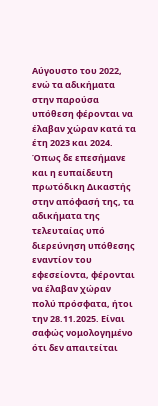Αύγουστο του 2022, ενώ τα αδικήματα στην παρούσα υπόθεση φέρονται να έλαβαν χώραν κατά τα έτη 2023 και 2024. Όπως δε επεσήμανε και η ευπαίδευτη πρωτόδικη Δικαστής στην απόφασή της, τα αδικήματα της τελευταίας υπό διερεύνηση υπόθεσης εναντίον του εφεσείοντα, φέρονται να έλαβαν χώραν πολύ πρόσφατα, ήτοι την 28.11.2025. Είναι σαφώς νομολογημένο ότι δεν απαιτείται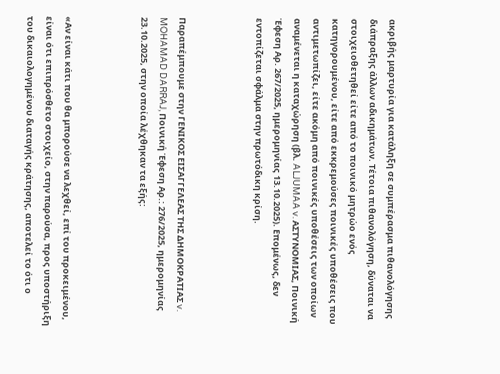ακριβής μαρτυρία για κατάληξη σε συμπέρασμα πιθανολόγησης διάπραξης άλλων αδικημάτων. Τέτοια πιθανολόγηση, δύναται να στοιχειοθετηθεί είτε από το ποινικό μητρώο ενός κατηγορουμένου, είτε από εκκρεμούσες ποινικές υποθέσεις που αντιμετωπίζει, είτε ακόμη από ποινικές υποθέσεις των οποίων αναμένεται η καταχώρηση (βλ. ALJUMAA v. ΑΣΤΥΝΟΜΙΑΣ, Ποινική Έφεση Αρ. 267/2025, ημερομηνίας 13.10.2025). Επομένως, δεν εντοπίζεται σφάλμα στην πρωτόδικη κρίση.



Παραπέμπουμε στην ΓΕΝΙΚΟΣ ΕΙΣΑΓΓΕΛΕΑΣ ΤΗΣ ΔΗΜΟΚΡΑΤΙΑΣ v. MOHAMAD DARRAJ, Ποινική Έφεση Αρ.: 276/2025, ημερομηνίας 23.10.2025, στην οποία λέχθηκαν τα εξής:



«Αν είναι κάτι που θα μπορούσε να λεχθεί, επί του προκειμένου, είναι ότι επιπρόσθετο στοιχείο, στην παρούσα, προς υποστήριξη του δικαιολογημένου διαταγής κράτησης, αποτελεί το ότι ο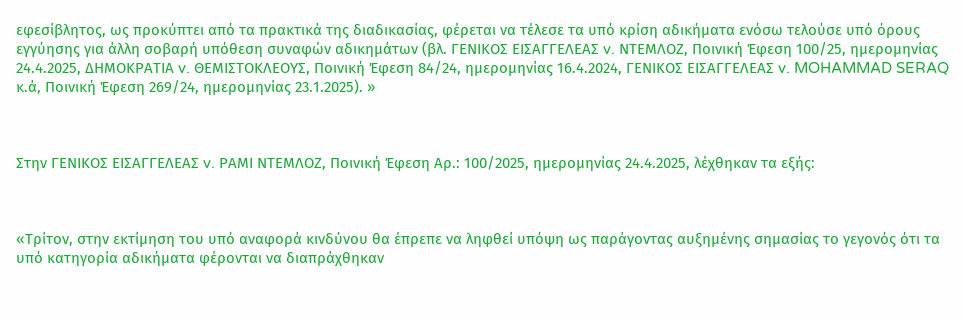εφεσίβλητος, ως προκύπτει από τα πρακτικά της διαδικασίας, φέρεται να τέλεσε τα υπό κρίση αδικήματα ενόσω τελούσε υπό όρους εγγύησης για άλλη σοβαρή υπόθεση συναφών αδικημάτων (βλ. ΓΕΝΙΚΟΣ ΕΙΣΑΓΓΕΛΕΑΣ v. ΝΤΕΜΛΟΖ, Ποινική Έφεση 100/25, ημερομηνίας 24.4.2025, ΔΗΜΟΚΡΑΤΙΑ v. ΘΕΜΙΣΤΟΚΛΕΟΥΣ, Ποινική Έφεση 84/24, ημερομηνίας 16.4.2024, ΓΕΝΙΚΟΣ ΕΙΣΑΓΓΕΛΕΑΣ v. MOHAMMAD SERAQ κ.ά, Ποινική Έφεση 269/24, ημερομηνίας 23.1.2025). »



Στην ΓΕΝΙΚΟΣ ΕΙΣΑΓΓΕΛΕΑΣ v. ΡΑΜΙ ΝΤΕΜΛΟΖ, Ποινική Έφεση Αρ.: 100/2025, ημερομηνίας 24.4.2025, λέχθηκαν τα εξής:



«Τρίτον, στην εκτίμηση του υπό αναφορά κινδύνου θα έπρεπε να ληφθεί υπόψη ως παράγοντας αυξημένης σημασίας το γεγονός ότι τα υπό κατηγορία αδικήματα φέρονται να διαπράχθηκαν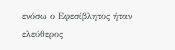ενόσω ο Εφεσίβλητος ήταν ελεύθερος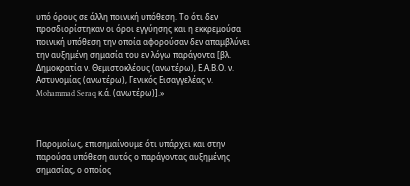υπό όρους σε άλλη ποινική υπόθεση. Το ότι δεν προσδιορίστηκαν οι όροι εγγύησης και η εκκρεμούσα ποινική υπόθεση την οποία αφορούσαν δεν απαμβλύνει την αυξημένη σημασία του εν λόγω παράγοντα [βλ. Δημοκρατία ν. Θεμιστοκλέους (ανωτέρω), Ε.Α.Β.Ο. ν. Αστυνομίας (ανωτέρω), Γενικός Εισαγγελέας ν. Mohammad Seraq κ.ά. (ανωτέρω)].»



Παρομοίως, επισημαίνουμε ότι υπάρχει και στην παρούσα υπόθεση αυτός ο παράγοντας αυξημένης σημασίας, ο οποίος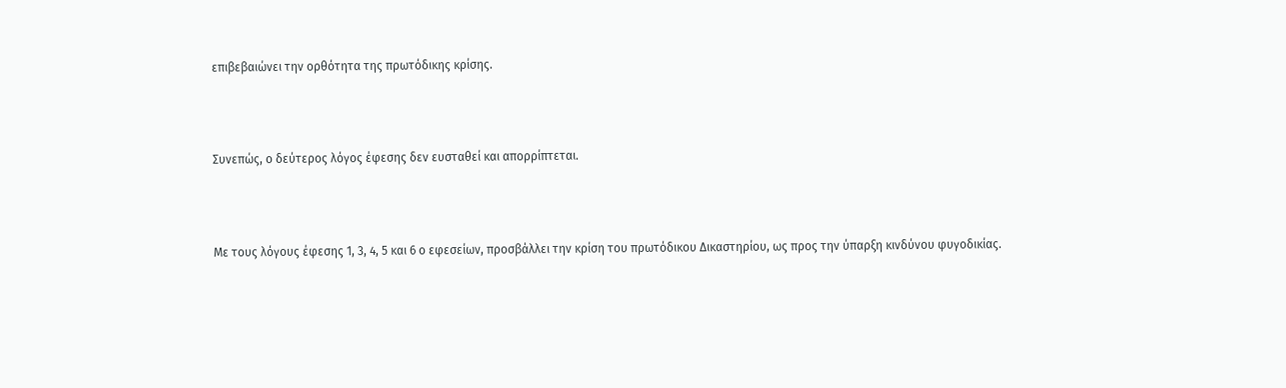επιβεβαιώνει την ορθότητα της πρωτόδικης κρίσης.



Συνεπώς, ο δεύτερος λόγος έφεσης δεν ευσταθεί και απορρίπτεται.



Με τους λόγους έφεσης 1, 3, 4, 5 και 6 ο εφεσείων, προσβάλλει την κρίση του πρωτόδικου Δικαστηρίου, ως προς την ύπαρξη κινδύνου φυγοδικίας.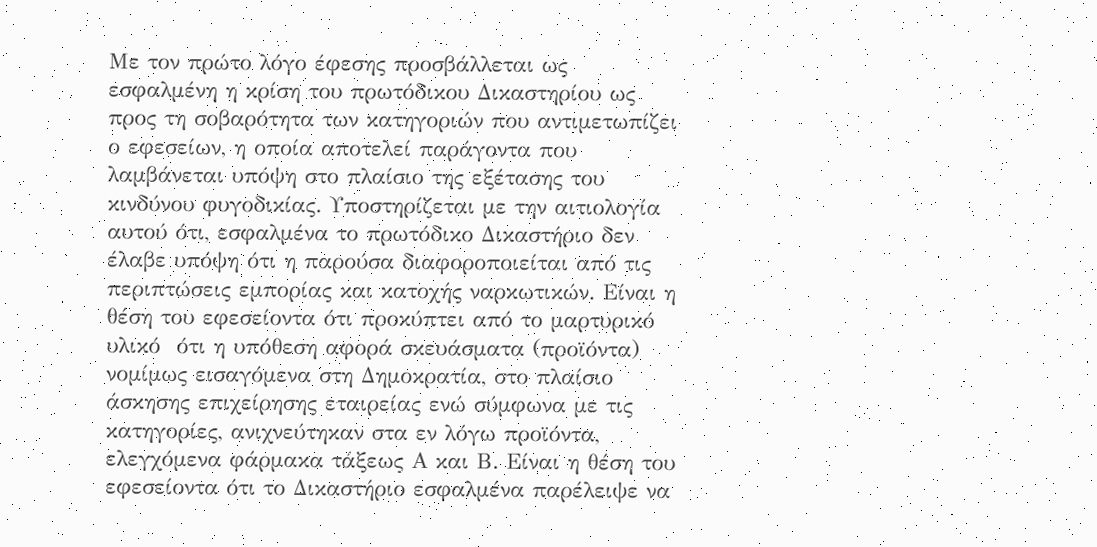Με τον πρώτο λόγο έφεσης προσβάλλεται ως εσφαλμένη η κρίση του πρωτόδικου Δικαστηρίου ως προς τη σοβαρότητα των κατηγοριών που αντιμετωπίζει ο εφεσείων, η οποία αποτελεί παράγοντα που λαμβάνεται υπόψη στο πλαίσιο της εξέτασης του κινδύνου φυγοδικίας. Υποστηρίζεται με την αιτιολογία αυτού ότι, εσφαλμένα το πρωτόδικο Δικαστήριο δεν έλαβε υπόψη ότι η παρούσα διαφοροποιείται από τις περιπτώσεις εμπορίας και κατοχής ναρκωτικών. Είναι η θέση του εφεσείοντα ότι προκύπτει από το μαρτυρικό υλικό  ότι η υπόθεση αφορά σκευάσματα (προϊόντα) νομίμως εισαγόμενα στη Δημοκρατία, στο πλαίσιο άσκησης επιχείρησης εταιρείας ενώ σύμφωνα με τις κατηγορίες, ανιχνεύτηκαν στα εν λόγω προϊόντα, ελεγχόμενα φάρμακα τάξεως Α και Β. Είναι η θέση του εφεσείοντα ότι το Δικαστήριο εσφαλμένα παρέλειψε να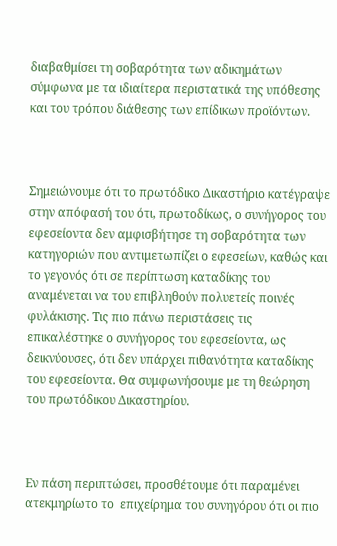διαβαθμίσει τη σοβαρότητα των αδικημάτων σύμφωνα με τα ιδιαίτερα περιστατικά της υπόθεσης και του τρόπου διάθεσης των επίδικων προϊόντων.



Σημειώνουμε ότι το πρωτόδικο Δικαστήριο κατέγραψε στην απόφασή του ότι, πρωτοδίκως, ο συνήγορος του εφεσείοντα δεν αμφισβήτησε τη σοβαρότητα των κατηγοριών που αντιμετωπίζει ο εφεσείων, καθώς και το γεγονός ότι σε περίπτωση καταδίκης του αναμένεται να του επιβληθούν πολυετείς ποινές φυλάκισης. Τις πιο πάνω περιστάσεις τις επικαλέστηκε ο συνήγορος του εφεσείοντα, ως δεικνύουσες, ότι δεν υπάρχει πιθανότητα καταδίκης του εφεσείοντα. Θα συμφωνήσουμε με τη θεώρηση του πρωτόδικου Δικαστηρίου.



Εν πάση περιπτώσει, προσθέτουμε ότι παραμένει ατεκμηρίωτο το  επιχείρημα του συνηγόρου ότι οι πιο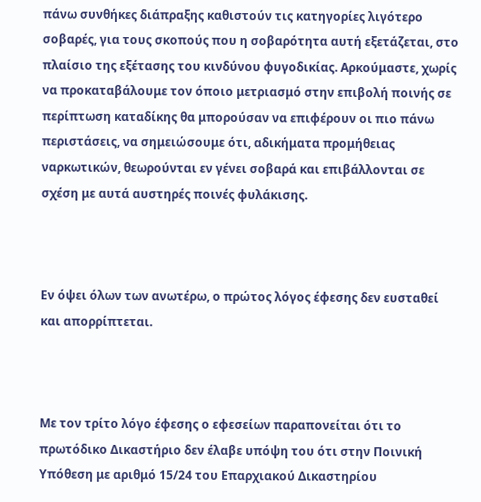πάνω συνθήκες διάπραξης καθιστούν τις κατηγορίες λιγότερο σοβαρές, για τους σκοπούς που η σοβαρότητα αυτή εξετάζεται, στο πλαίσιο της εξέτασης του κινδύνου φυγοδικίας. Αρκούμαστε, χωρίς να προκαταβάλουμε τον όποιο μετριασμό στην επιβολή ποινής σε περίπτωση καταδίκης θα μπορούσαν να επιφέρουν οι πιο πάνω περιστάσεις, να σημειώσουμε ότι, αδικήματα προμήθειας ναρκωτικών, θεωρούνται εν γένει σοβαρά και επιβάλλονται σε σχέση με αυτά αυστηρές ποινές φυλάκισης.



Εν όψει όλων των ανωτέρω, ο πρώτος λόγος έφεσης δεν ευσταθεί και απορρίπτεται.



Με τον τρίτο λόγο έφεσης ο εφεσείων παραπονείται ότι το πρωτόδικο Δικαστήριο δεν έλαβε υπόψη του ότι στην Ποινική Υπόθεση με αριθμό 15/24 του Επαρχιακού Δικαστηρίου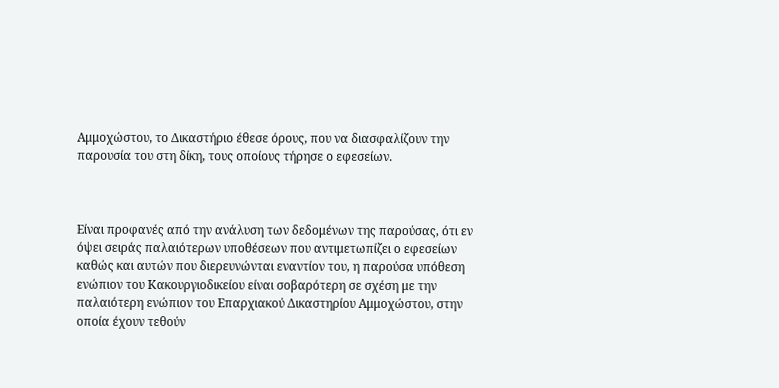Αμμοχώστου, το Δικαστήριο έθεσε όρους, που να διασφαλίζουν την παρουσία του στη δίκη, τους οποίους τήρησε ο εφεσείων.



Είναι προφανές από την ανάλυση των δεδομένων της παρούσας, ότι εν όψει σειράς παλαιότερων υποθέσεων που αντιμετωπίζει ο εφεσείων καθώς και αυτών που διερευνώνται εναντίον του, η παρούσα υπόθεση ενώπιον του Κακουργιοδικείου είναι σοβαρότερη σε σχέση με την παλαιότερη ενώπιον του Επαρχιακού Δικαστηρίου Αμμοχώστου, στην οποία έχουν τεθούν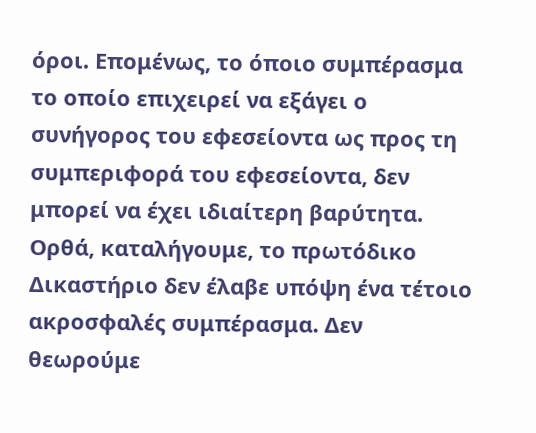όροι. Επομένως, το όποιο συμπέρασμα το οποίο επιχειρεί να εξάγει ο συνήγορος του εφεσείοντα ως προς τη συμπεριφορά του εφεσείοντα, δεν μπορεί να έχει ιδιαίτερη βαρύτητα. Ορθά, καταλήγουμε, το πρωτόδικο Δικαστήριο δεν έλαβε υπόψη ένα τέτοιο ακροσφαλές συμπέρασμα. Δεν θεωρούμε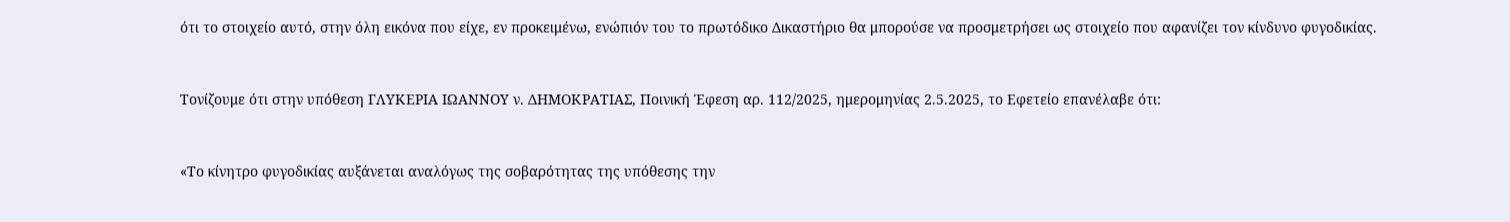ότι το στοιχείο αυτό, στην όλη εικόνα που είχε, εν προκειμένω, ενώπιόν του το πρωτόδικο Δικαστήριο θα μπορούσε να προσμετρήσει ως στοιχείο που αφανίζει τον κίνδυνο φυγοδικίας.



Τονίζουμε ότι στην υπόθεση ΓΛΥΚΕΡΙΑ ΙΩΑΝΝΟΥ ν. ΔΗΜΟΚΡΑΤΙΑΣ, Ποινική Έφεση αρ. 112/2025, ημερομηνίας 2.5.2025, το Εφετείο επανέλαβε ότι:



«Το κίνητρο φυγοδικίας αυξάνεται αναλόγως της σοβαρότητας της υπόθεσης την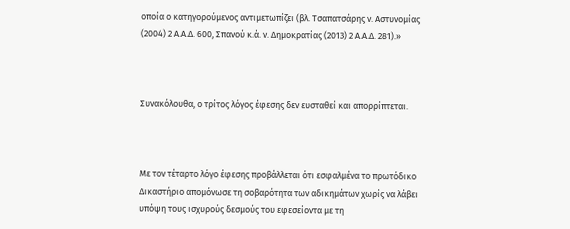οποία ο κατηγορούμενος αντιμετωπίζει (βλ. Τσαπατσάρης ν. Αστυνομίας (2004) 2 Α.Α.Δ. 600, Σπανού κ.ά. ν. Δημοκρατίας (2013) 2 Α.Α.Δ. 281).»



Συνακόλουθα, ο τρίτος λόγος έφεσης δεν ευσταθεί και απορρίπτεται.



Με τον τέταρτο λόγο έφεσης προβάλλεται ότι εσφαλμένα το πρωτόδικο Δικαστήριο απομόνωσε τη σοβαρότητα των αδικημάτων χωρίς να λάβει υπόψη τους ισχυρούς δεσμούς του εφεσείοντα με τη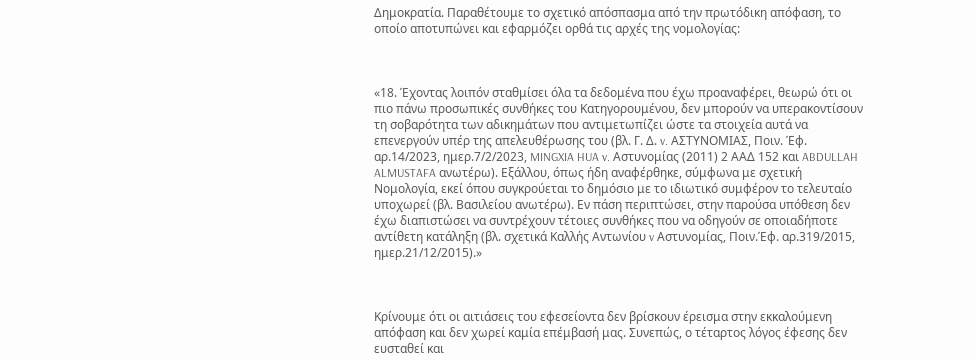Δημοκρατία. Παραθέτουμε το σχετικό απόσπασμα από την πρωτόδικη απόφαση, το οποίο αποτυπώνει και εφαρμόζει ορθά τις αρχές της νομολογίας:



«18. Έχοντας λοιπόν σταθμίσει όλα τα δεδομένα που έχω προαναφέρει, θεωρώ ότι οι πιο πάνω προσωπικές συνθήκες του Κατηγορουμένου, δεν μπορούν να υπερακοντίσουν τη σοβαρότητα των αδικημάτων που αντιμετωπίζει ώστε τα στοιχεία αυτά να επενεργούν υπέρ της απελευθέρωσης του (βλ. Γ. Δ. v. ΑΣΤΥΝΟΜΙΑΣ, Ποιν. Έφ. αρ.14/2023, ημερ.7/2/2023, MINGXIA HUA v. Αστυνομίας (2011) 2 ΑΑΔ 152 και ABDULLAH ALMUSTAFA ανωτέρω). Εξάλλου, όπως ήδη αναφέρθηκε, σύμφωνα με σχετική Νομολογία, εκεί όπου συγκρούεται το δημόσιο με το ιδιωτικό συμφέρον το τελευταίο υποχωρεί (βλ. Βασιλείου ανωτέρω). Εν πάση περιπτώσει, στην παρούσα υπόθεση δεν έχω διαπιστώσει να συντρέχουν τέτοιες συνθήκες που να οδηγούν σε οποιαδήποτε αντίθετη κατάληξη (βλ. σχετικά Καλλής Αντωνίου v Αστυνομίας, Ποιν.Έφ. αρ.319/2015, ημερ.21/12/2015).»



Κρίνουμε ότι οι αιτιάσεις του εφεσείοντα δεν βρίσκουν έρεισμα στην εκκαλούμενη απόφαση και δεν χωρεί καμία επέμβασή μας. Συνεπώς, ο τέταρτος λόγος έφεσης δεν ευσταθεί και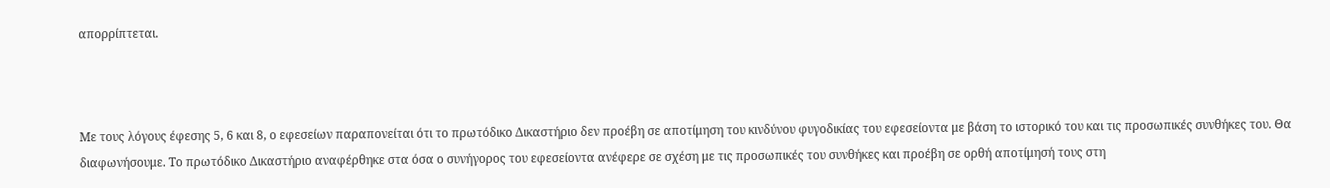απορρίπτεται.



Με τους λόγους έφεσης 5, 6 και 8, ο εφεσείων παραπονείται ότι το πρωτόδικο Δικαστήριο δεν προέβη σε αποτίμηση του κινδύνου φυγοδικίας του εφεσείοντα με βάση το ιστορικό του και τις προσωπικές συνθήκες του. Θα διαφωνήσουμε. Το πρωτόδικο Δικαστήριο αναφέρθηκε στα όσα ο συνήγορος του εφεσείοντα ανέφερε σε σχέση με τις προσωπικές του συνθήκες και προέβη σε ορθή αποτίμησή τους στη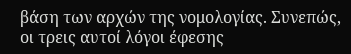βάση των αρχών της νομολογίας. Συνεπώς, οι τρεις αυτοί λόγοι έφεσης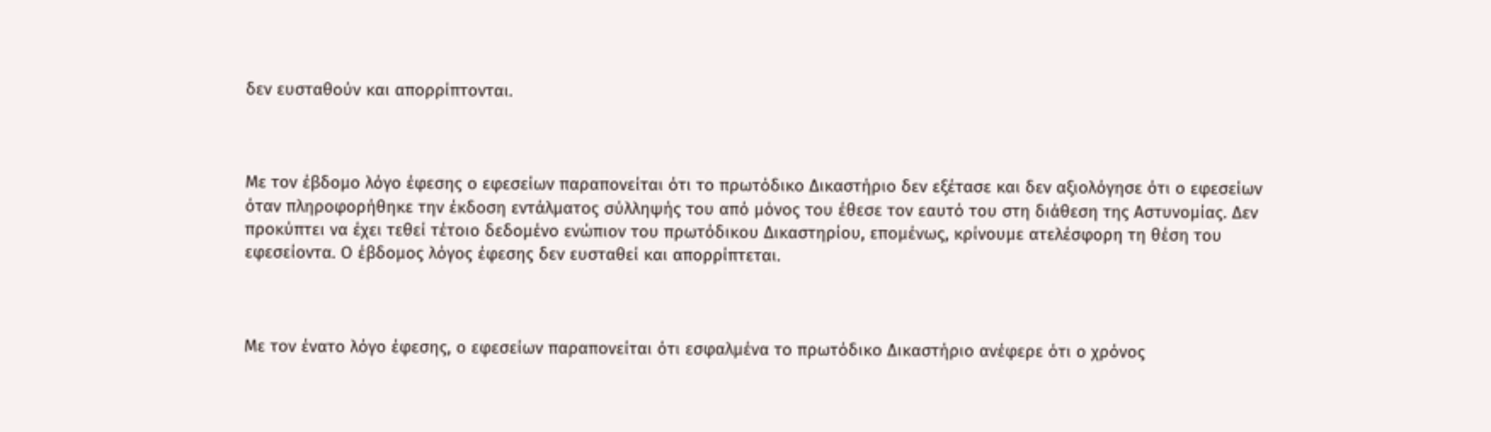δεν ευσταθούν και απορρίπτονται.



Με τον έβδομο λόγο έφεσης ο εφεσείων παραπονείται ότι το πρωτόδικο Δικαστήριο δεν εξέτασε και δεν αξιολόγησε ότι ο εφεσείων όταν πληροφορήθηκε την έκδοση εντάλματος σύλληψής του από μόνος του έθεσε τον εαυτό του στη διάθεση της Αστυνομίας. Δεν προκύπτει να έχει τεθεί τέτοιο δεδομένο ενώπιον του πρωτόδικου Δικαστηρίου, επομένως, κρίνουμε ατελέσφορη τη θέση του εφεσείοντα. Ο έβδομος λόγος έφεσης δεν ευσταθεί και απορρίπτεται.



Με τον ένατο λόγο έφεσης, ο εφεσείων παραπονείται ότι εσφαλμένα το πρωτόδικο Δικαστήριο ανέφερε ότι ο χρόνος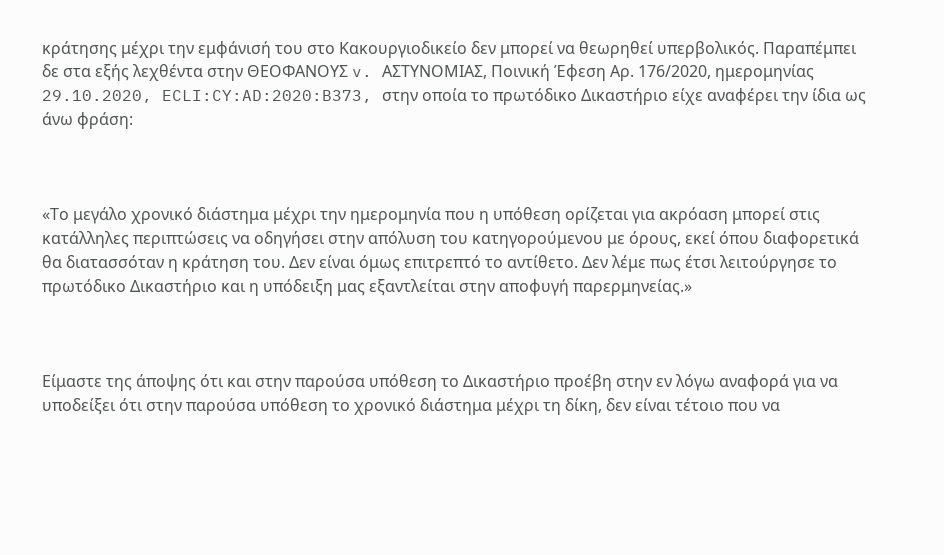κράτησης μέχρι την εμφάνισή του στο Κακουργιοδικείο δεν μπορεί να θεωρηθεί υπερβολικός. Παραπέμπει δε στα εξής λεχθέντα στην ΘΕΟΦΑΝΟΥΣ v. ΑΣΤΥΝΟΜΙΑΣ, Ποινική Έφεση Αρ. 176/2020, ημερομηνίας 29.10.2020, ECLI:CY:AD:2020:B373, στην οποία το πρωτόδικο Δικαστήριο είχε αναφέρει την ίδια ως άνω φράση:



«Το μεγάλο χρονικό διάστημα μέχρι την ημερομηνία που η υπόθεση ορίζεται για ακρόαση μπορεί στις κατάλληλες περιπτώσεις να οδηγήσει στην απόλυση του κατηγορούμενου με όρους, εκεί όπου διαφορετικά θα διατασσόταν η κράτηση του. Δεν είναι όμως επιτρεπτό το αντίθετο. Δεν λέμε πως έτσι λειτούργησε το πρωτόδικο Δικαστήριο και η υπόδειξη μας εξαντλείται στην αποφυγή παρερμηνείας.»



Είμαστε της άποψης ότι και στην παρούσα υπόθεση το Δικαστήριο προέβη στην εν λόγω αναφορά για να υποδείξει ότι στην παρούσα υπόθεση το χρονικό διάστημα μέχρι τη δίκη, δεν είναι τέτοιο που να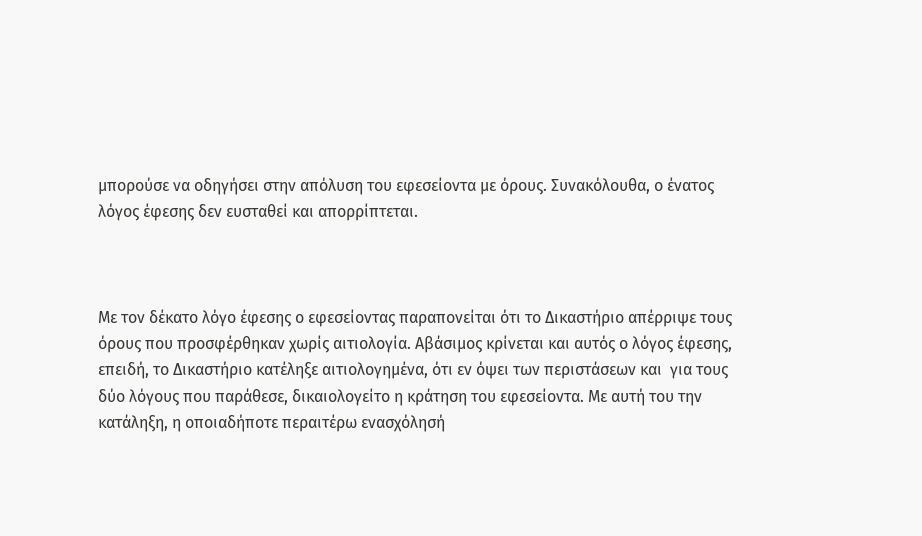μπορούσε να οδηγήσει στην απόλυση του εφεσείοντα με όρους. Συνακόλουθα, ο ένατος λόγος έφεσης δεν ευσταθεί και απορρίπτεται.



Με τον δέκατο λόγο έφεσης ο εφεσείοντας παραπονείται ότι το Δικαστήριο απέρριψε τους όρους που προσφέρθηκαν χωρίς αιτιολογία. Αβάσιμος κρίνεται και αυτός ο λόγος έφεσης, επειδή, το Δικαστήριο κατέληξε αιτιολογημένα, ότι εν όψει των περιστάσεων και  για τους δύο λόγους που παράθεσε, δικαιολογείτο η κράτηση του εφεσείοντα. Με αυτή του την κατάληξη, η οποιαδήποτε περαιτέρω ενασχόλησή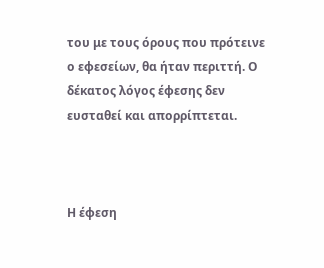του με τους όρους που πρότεινε ο εφεσείων, θα ήταν περιττή. Ο δέκατος λόγος έφεσης δεν ευσταθεί και απορρίπτεται.



Η έφεση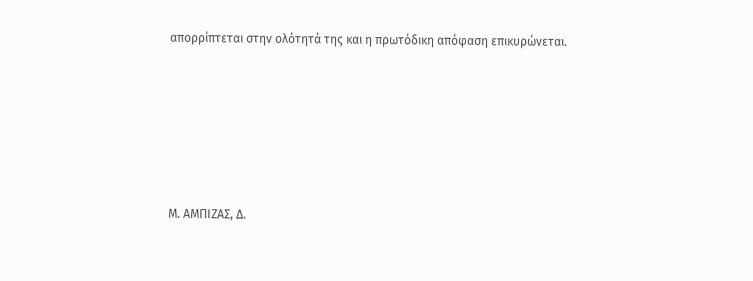απορρίπτεται στην ολότητά της και η πρωτόδικη απόφαση επικυρώνεται.







Μ. ΑΜΠΙΖΑΣ, Δ.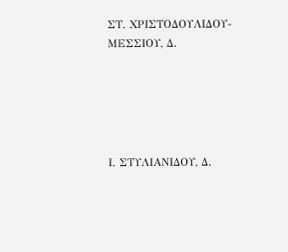ΣΤ. ΧΡΙΣΤΟΔΟΥΛΙΔΟΥ-ΜΕΣΣΙΟΥ, Δ.





Ι. ΣΤΥΛΙΑΝΙΔΟΥ, Δ.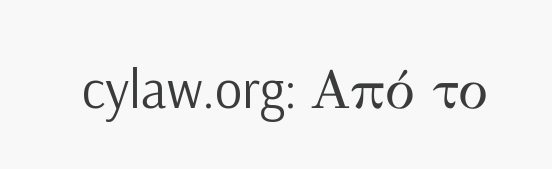cylaw.org: Από το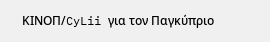ΚΙΝOΠ/CyLii για τον Παγκύπριο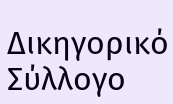Δικηγορικό Σύλλογο